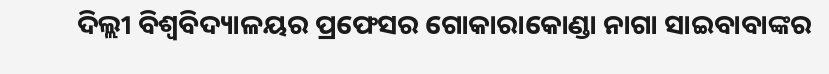ଦିଲ୍ଲୀ ବିଶ୍ୱବିଦ୍ୟାଳୟର ପ୍ରଫେସର ଗୋକାରାକୋଣ୍ଡା ନାଗା ସାଇବାବାଙ୍କର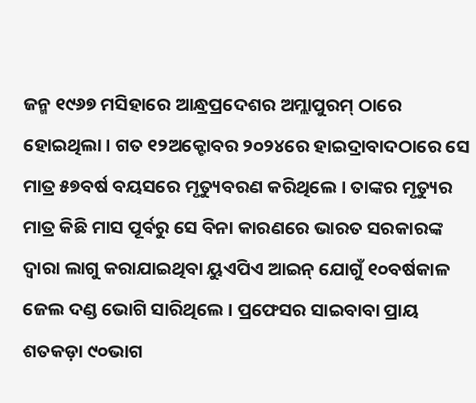ଜନ୍ମ ୧୯୬୭ ମସିହାରେ ଆନ୍ଧ୍ରପ୍ରଦେଶର ଅମ୍ଲାପୁରମ୍ ଠାରେ ହୋଇଥିଲା । ଗତ ୧୨ଅକ୍ଟୋବର ୨୦୨୪ରେ ହାଇଦ୍ରାବାଦଠାରେ ସେ ମାତ୍ର ୫୭ବର୍ଷ ବୟସରେ ମୃତ୍ୟୁବରଣ କରିଥିଲେ । ତାଙ୍କର ମୃତ୍ୟୁର ମାତ୍ର କିଛି ମାସ ପୂର୍ବରୁ ସେ ବିନା କାରଣରେ ଭାରତ ସରକାରଙ୍କ ଦ୍ୱାରା ଲାଗୁ କରାଯାଇଥିବା ୟୁଏପିଏ ଆଇନ୍ ଯୋଗୁଁ ୧୦ବର୍ଷକାଳ ଜେଲ ଦଣ୍ଡ ଭୋଗି ସାରିଥିଲେ । ପ୍ରଫେସର ସାଇବାବା ପ୍ରାୟ ଶତକଡ଼ା ୯୦ଭାଗ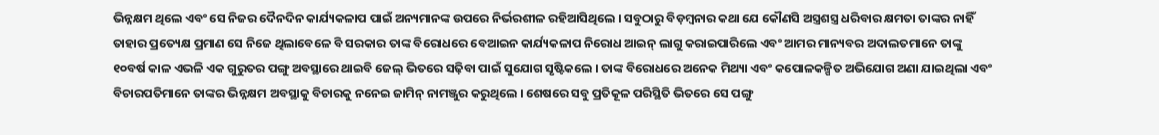ଭିନ୍ନକ୍ଷମ ଥିଲେ ଏବଂ ସେ ନିଜର ଦୈନଦିନ କାର୍ଯ୍ୟକଳାପ ପାଇଁ ଅନ୍ୟମାନଙ୍କ ଉପରେ ନିର୍ଭରଶୀଳ ରହିଆସିଥିଲେ । ସବୁଠାରୁ ବିଡ଼ମ୍ବନାର କଥା ଯେ କୌଣସି ଅସ୍ତ୍ରଶସ୍ତ୍ର ଧରିବାର କ୍ଷମତା ତାଙ୍କର ନାହିଁ ତାହାର ପ୍ରତ୍ୟେକ୍ଷ ପ୍ରମାଣ ସେ ନିଜେ ଥିଲାବେଳେ ବି ସରକାର ତାଙ୍କ ବିରୋଧରେ ବେଆଇନ କାର୍ଯ୍ୟକଳାପ ନିରୋଧ ଆଇନ୍ ଲାଗୁ କରାଇପାରିଲେ ଏବଂ ଆମର ମାନ୍ୟବର ଅଦାଲତମାନେ ତାଙ୍କୁ ୧୦ବର୍ଷ କାଳ ଏଭଳି ଏକ ଗୁରୁତର ପଙ୍ଗୁ ଅବସ୍ଥାରେ ଥାଇବି ଜେଲ୍ ଭିତରେ ସଢ଼ିବା ପାଇଁ ସୁଯୋଗ ସୃଷ୍ଟିକଲେ । ତାଙ୍କ ବିରୋଧରେ ଅନେକ ମିଥ୍ୟା ଏବଂ କପୋଳକଳ୍ପିତ ଅଭିଯୋଗ ଅଣା ଯାଇଥିଲା ଏବଂ ବିଚାରପତିମାନେ ତାଙ୍କର ଭିନ୍ନକ୍ଷମ ଅବସ୍ଥାକୁ ବିଚାରକୁ ନନେଇ ଜାମିନ୍ ନାମଞ୍ଜୁର କରୁଥିଲେ । ଶେଷରେ ସବୁ ପ୍ରତିକୂଳ ପରିସ୍ଥିତି ଭିତରେ ସେ ପଙ୍ଗୁ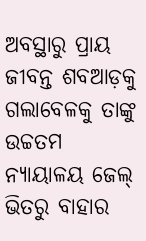ଅବସ୍ଥାରୁ ପ୍ରାୟ ଜୀବନ୍ତ ଶବଆଡ଼କୁ ଗଲାବେଳକୁ ତାଙ୍କୁ ଉଚ୍ଚତମ ନ୍ୟାୟାଳୟ ଜେଲ୍ ଭିତରୁ ବାହାର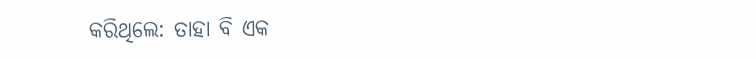କରିଥିଲେ: ତାହା ବି ଏକ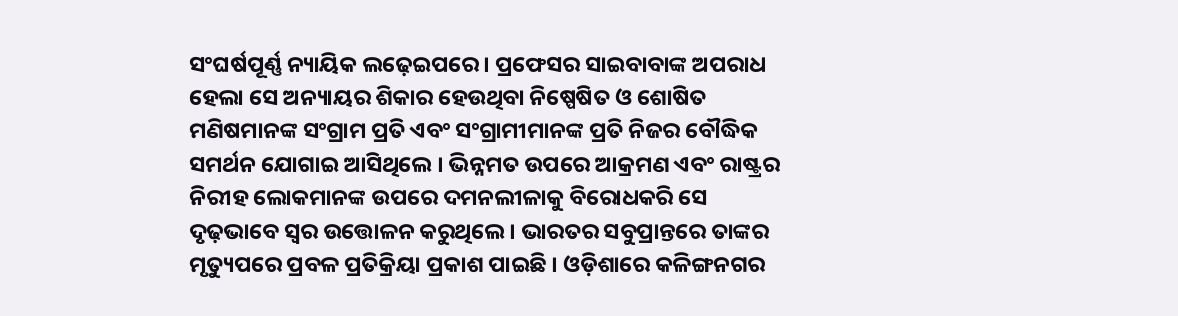ସଂଘର୍ଷପୂର୍ଣ୍ଣ ନ୍ୟାୟିକ ଲଢ଼େଇପରେ । ପ୍ରଫେସର ସାଇବାବାଙ୍କ ଅପରାଧ ହେଲା ସେ ଅନ୍ୟାୟର ଶିକାର ହେଉଥିବା ନିଷ୍ପେଷିତ ଓ ଶୋଷିତ ମଣିଷମାନଙ୍କ ସଂଗ୍ରାମ ପ୍ରତି ଏବଂ ସଂଗ୍ରାମୀମାନଙ୍କ ପ୍ରତି ନିଜର ବୌଦ୍ଧିକ ସମର୍ଥନ ଯୋଗାଇ ଆସିଥିଲେ । ଭିନ୍ନମତ ଉପରେ ଆକ୍ରମଣ ଏବଂ ରାଷ୍ଟ୍ରର ନିରୀହ ଲୋକମାନଙ୍କ ଉପରେ ଦମନଲୀଳାକୁ ବିରୋଧକରି ସେ ଦୃଢ଼ଭାବେ ସ୍ୱର ଉତ୍ତୋଳନ କରୁଥିଲେ । ଭାରତର ସବୁପ୍ରାନ୍ତରେ ତାଙ୍କର ମୃତ୍ୟୁପରେ ପ୍ରବଳ ପ୍ରତିକ୍ରିୟା ପ୍ରକାଶ ପାଇଛି । ଓଡ଼ିଶାରେ କଳିଙ୍ଗନଗର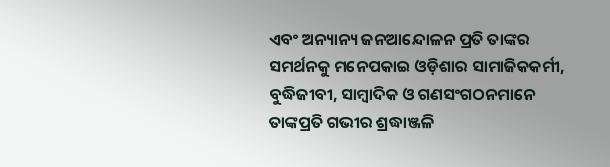ଏବଂ ଅନ୍ୟାନ୍ୟ ଜନଆନ୍ଦୋଳନ ପ୍ରତି ତାଙ୍କର ସମର୍ଥନକୁ ମନେପକାଇ ଓଡ଼ିଶାର ସାମାଜିକକର୍ମୀ, ବୁଦ୍ଧିଜୀବୀ, ସାମ୍ବାଦିକ ଓ ଗଣସଂଗଠନମାନେ ତାଙ୍କପ୍ରତି ଗଭୀର ଶ୍ରଦ୍ଧାଞ୍ଜଳି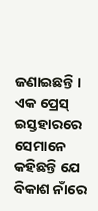ଜଣାଇଛନ୍ତି । ଏକ ପ୍ରେସ୍ ଇସ୍ତହାରରେ ସେମାନେ କହିଛନ୍ତି ଯେ ବିକାଶ ନାଁରେ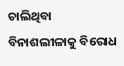ଚାଲିଥିବା ବିନାଶଲୀଳାକୁ ବିରୋଧ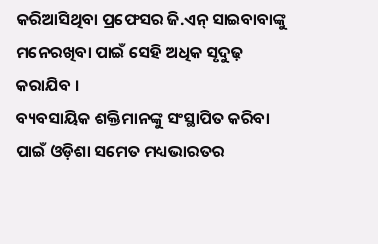କରିଆସିଥିବା ପ୍ରଫେସର ଜି.ଏନ୍ ସାଇବାବାଙ୍କୁ ମନେରଖିବା ପାଇଁ ସେହି ଅଧିକ ସୃଦୁଢ଼ କରାଯିବ ।
ବ୍ୟବସାୟିକ ଶକ୍ତିମାନଙ୍କୁ ସଂସ୍ଥାପିତ କରିବା ପାଇଁ ଓଡ଼ିଶା ସମେତ ମଧ୍ୟଭାରତର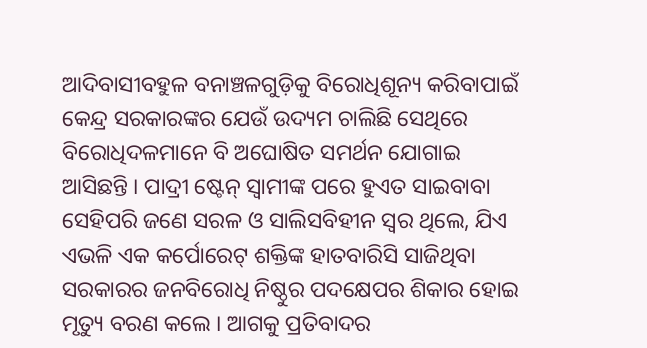ଆଦିବାସୀବହୁଳ ବନାଞ୍ଚଳଗୁଡ଼ିକୁ ବିରୋଧିଶୂନ୍ୟ କରିବାପାଇଁ କେନ୍ଦ୍ର ସରକାରଙ୍କର ଯେଉଁ ଉଦ୍ୟମ ଚାଲିଛି ସେଥିରେ ବିରୋଧିଦଳମାନେ ବି ଅଘୋଷିତ ସମର୍ଥନ ଯୋଗାଇ ଆସିଛନ୍ତି । ପାଦ୍ରୀ ଷ୍ଟେନ୍ ସ୍ୱାମୀଙ୍କ ପରେ ହୁଏତ ସାଇବାବା ସେହିପରି ଜଣେ ସରଳ ଓ ସାଲିସବିହୀନ ସ୍ୱର ଥିଲେ, ଯିଏ ଏଭଳି ଏକ କର୍ପୋରେଟ୍ ଶକ୍ତିଙ୍କ ହାତବାରିସି ସାଜିଥିବା ସରକାରର ଜନବିରୋଧି ନିଷ୍ଠୁର ପଦକ୍ଷେପର ଶିକାର ହୋଇ ମୃତ୍ୟୁ ବରଣ କଲେ । ଆଗକୁ ପ୍ରତିବାଦର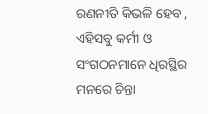ରଣନୀତି କିଭଳି ହେବ , ଏହିସବୁ କର୍ମୀ ଓ ସଂଗଠନମାନେ ଧିରସ୍ଥିର ମନରେ ଚିନ୍ତା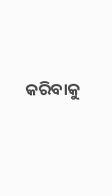କରିବାକୁ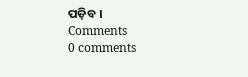ପଡ଼ିବ ।
Comments
0 comments